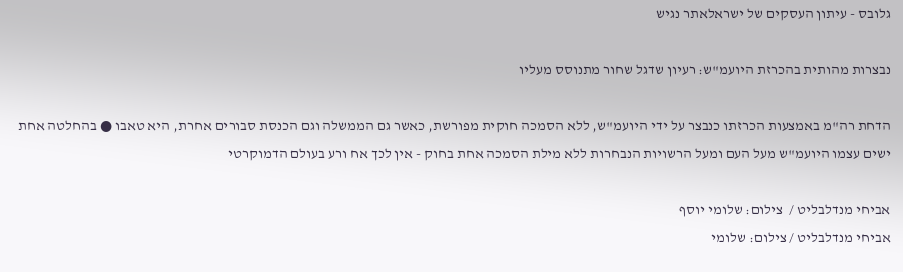גלובס - עיתון העסקים של ישראלאתר נגיש

נבצרות מהותית בהכרזת היועמ"ש: רעיון שדגל שחור מתנוסס מעליו

הדחת רה"מ באמצעות הכרזתו כנבצר על ידי היועמ"ש, ללא הסמכה חוקית מפורשת, כאשר גם הממשלה וגם הכנסת סבורים אחרת, היא טאבו ● בהחלטה אחת ישים עצמו היועמ"ש מעל העם ומעל הרשויות הנבחרות ללא מילת הסמכה אחת בחוק - אין לכך אח ורע בעולם הדמוקרטי

אביחי מנדלבליט /  צילום: שלומי יוסף
אביחי מנדלבליט / צילום: שלומי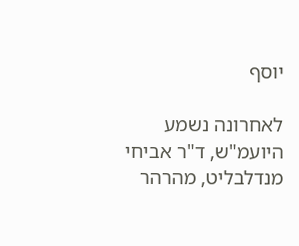יוסף

לאחרונה נשמע היועמ"ש, ד"ר אביחי מנדלבליט, מהרהר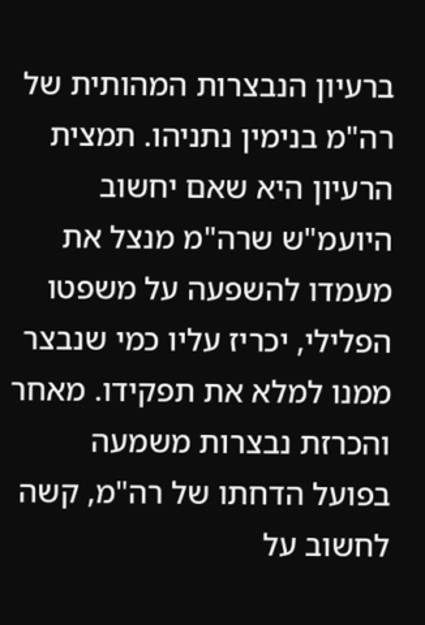ברעיון הנבצרות המהותית של רה"מ בנימין נתניהו. תמצית הרעיון היא שאם יחשוב היועמ"ש שרה"מ מנצל את מעמדו להשפעה על משפטו הפלילי, יכריז עליו כמי שנבצר ממנו למלא את תפקידו. מאחר והכרזת נבצרות משמעה בפועל הדחתו של רה"מ, קשה לחשוב על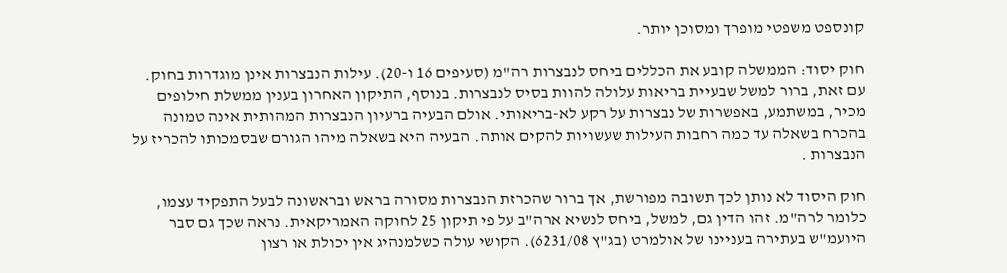קונספט משפטי מופרך ומסוכן יותר.

חוק יסוד: הממשלה קובע את הכללים ביחס לנבצרות רה"מ (סעיפים 16 ו-20). עילות הנבצרות אינן מוגדרות בחוק. עם זאת, ברור למשל שבעיית בריאות עלולה להוות בסיס לנבצרות. בנוסף, התיקון האחרון בענין ממשלת חילופים מכיר, במשתמע, באפשרות של נבצרות על רקע לא-בריאותי. אולם הבעיה ברעיון הנבצרות המהותית אינה טמונה בהכרח בשאלה עד כמה רחבות העילות שעשויות להקים אותה. הבעיה היא בשאלה מיהו הגורם שבסמכותו להכריז על הנבצרות .

חוק היסוד לא נותן לכך תשובה מפורשת, אך ברור שהכרזת הנבצרות מסורה בראש ובראשונה לבעל התפקיד עצמו, כלומר לרה"מ. זהו הדין גם, למשל, ביחס לנשיא ארה"ב על פי תיקון 25 לחוקה האמריקאית. נראה שכך גם סבר היועמ"ש בעתירה בעניינו של אולמרט (בג"ץ 6231/08). הקושי עולה כשלמנהיג אין יכולת או רצון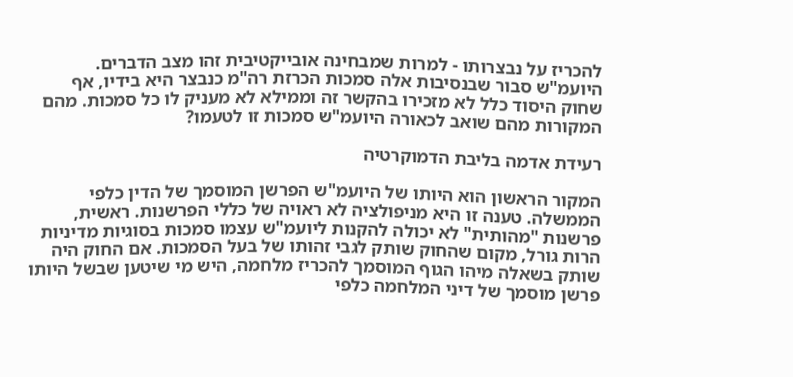להכריז על נבצרותו - למרות שמבחינה אובייקטיבית זהו מצב הדברים. היועמ"ש סבור שבנסיבות אלה סמכות הכרזת רה"מ כנבצר היא בידיו, אף שחוק היסוד כלל לא מזכירו בהקשר זה וממילא לא מעניק לו כל סמכות. מהם המקורות מהם שואב לכאורה היועמ"ש סמכות זו לטעמו?

רעידת אדמה בליבת הדמוקרטיה

המקור הראשון הוא היותו של היועמ"ש הפרשן המוסמך של הדין כלפי הממשלה. טענה זו היא מניפולציה לא ראויה של כללי הפרשנות. ראשית, פרשנות "מהותית" לא יכולה להקנות ליועמ"ש עצמו סמכות בסוגיות מדיניות הרות גורל, מקום שהחוק שותק לגבי זהותו של בעל הסמכות. אם החוק היה שותק בשאלה מיהו הגוף המוסמך להכריז מלחמה, היש מי שיטען שבשל היותו פרשן מוסמך של דיני המלחמה כלפי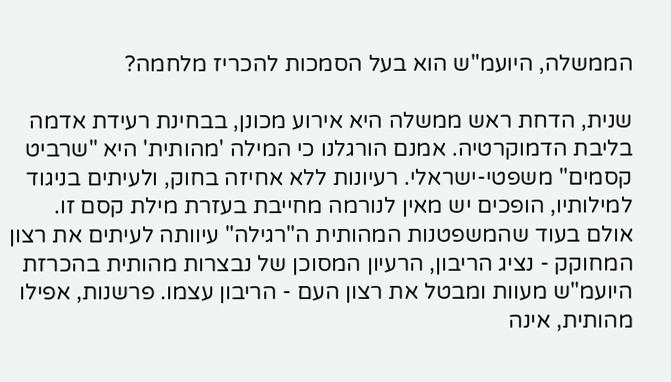הממשלה, היועמ"ש הוא בעל הסמכות להכריז מלחמה?

שנית, הדחת ראש ממשלה היא אירוע מכונן, בבחינת רעידת אדמה בליבת הדמוקרטיה. אמנם הורגלנו כי המילה 'מהותית' היא "שרביט קסמים" משפטי-ישראלי. רעיונות ללא אחיזה בחוק, ולעיתים בניגוד למילותיו, הופכים יש מאין לנורמה מחייבת בעזרת מילת קסם זו. אולם בעוד שהמשפטנות המהותית ה"רגילה" עיוותה לעיתים את רצון המחוקק - נציג הריבון, הרעיון המסוכן של נבצרות מהותית בהכרזת היועמ"ש מעוות ומבטל את רצון העם - הריבון עצמו. פרשנות, אפילו מהותית, אינה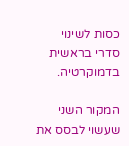כסות לשינוי סדרי בראשית בדמוקרטיה.

המקור השני שעשוי לבסס את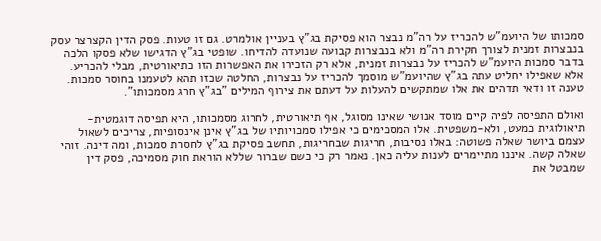סמכותו של היועמ"ש להכריז על רה"מ נבצר הוא פסיקת בג"ץ בעניין אולמרט. גם זו טעות. פסק הדין הקצרצר עסק בנבצרות זמנית לצורך חקירת רה"מ ולא בנבצרות קבועה שנועדה להדיחו. שופטי בג"ץ הדגישו שלא פסקו הלכה בדבר סמכות היועמ"ש להכריז על נבצרות זמנית, אלא רק הזכירו את האפשרות הזו כתיאורטית, מבלי להכריע. אלא שאפילו יחליט עתה בג"ץ שהיועמ"ש מוסמך להכריז על נבצרות, החלטה שכזו תהא לטעמנו בחוסר סמכות. טענה זו ודאי תדהים את אלו שמתקשים להעלות על דעתם את צירוף המילים "בג"ץ חרג מסמכותו".

ואולם התפיסה לפיה קיים מוסד אנושי שאינו מסוגל, אף תיאורטית, לחרוג מסמכותו, היא תפיסה דוגמטית-תיאולוגית כמעט, ולא-משפטית. אלו המסכימים כי אפילו סמכויותיו של בג"ץ אינן אינסופיות, צריכים לשאול עצמם ביושר שאלה פשוטה: באלו נסיבות, חריגות שבחריגות, תחשב פסיקת בג"ץ לחסרת סמכות, ומה דינה. זוהי שאלה קשה. איננו מתיימרים לענות עליה כאן. נאמר רק כי כשם שברור שללא הוראת חוק מסמיכה, פסק דין שמבטל את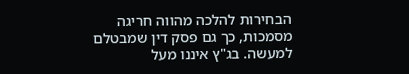הבחירות להלכה מהווה חריגה מסמכות, כך גם פסק דין שמבטלם למעשה. בג"ץ איננו מעל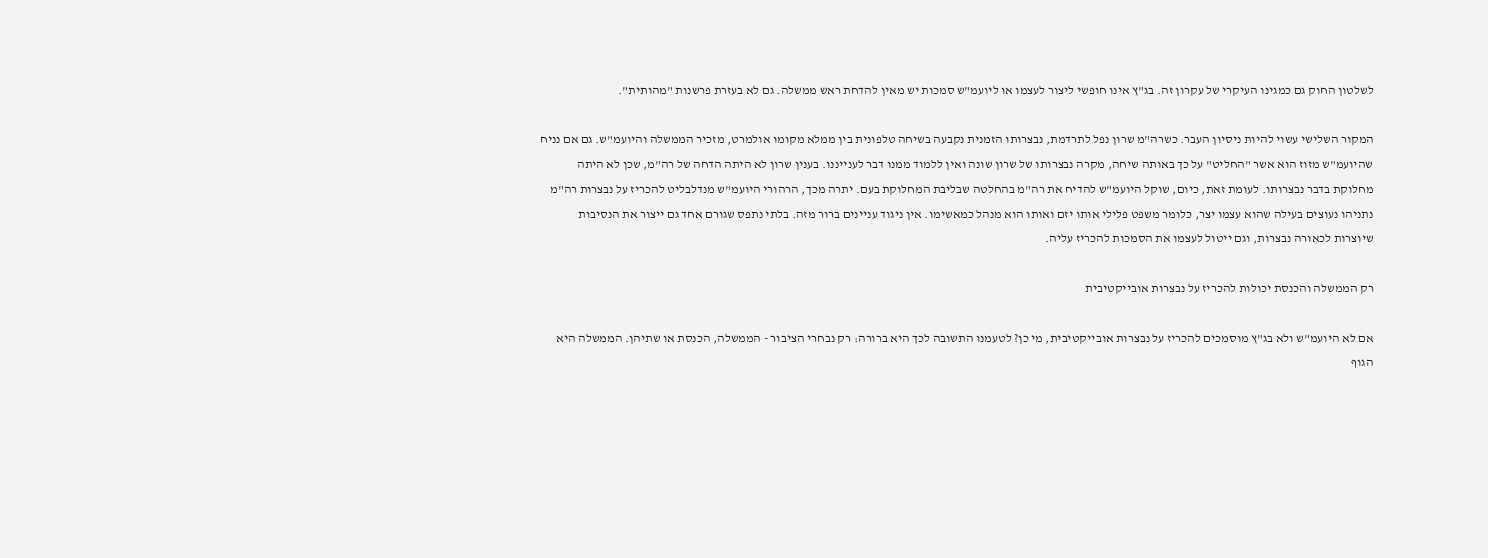לשלטון החוק גם כמגינו העיקרי של עקרון זה. בג"ץ אינו חופשי ליצור לעצמו או ליועמ"ש סמכות יש מאין להדחת ראש ממשלה. גם לא בעזרת פרשנות "מהותית".

המקור השלישי עשוי להיות ניסיון העבר. כשרה"מ שרון נפל לתרדמת, נבצרותו הזמנית נקבעה בשיחה טלפונית בין ממלא מקומו אולמרט, מזכיר הממשלה והיועמ"ש. גם אם נניח שהיועמ"ש מזוז הוא אשר "החליט" על כך באותה שיחה, מקרה נבצרותו של שרון שונה ואין ללמוד ממנו דבר לענייננו. בענין שרון לא היתה הדחה של רה"מ, שכן לא היתה מחלוקת בדבר נבצרותו. לעומת זאת, כיום, שוקל היועמ"ש להדיח את רה"מ בהחלטה שבליבת המחלוקת בעם. יתרה מכך, הרהורי היועמ"ש מנדלבליט להכריז על נבצרות רה"מ נתניהו נעוצים בעילה שהוא עצמו יצר, כלומר משפט פלילי אותו יזם ואותו הוא מנהל כמאשימו. אין ניגוד עניינים ברור מזה. בלתי נתפס שגורם אחד גם ייצור את הנסיבות שיוצרות לכאורה נבצרות, וגם ייטול לעצמו את הסמכות להכריז עליה.

רק הממשלה והכנסת יכולות להכריז על נבצרות אובייקטיבית

אם לא היועמ"ש ולא בג"ץ מוסמכים להכריז על נבצרות אובייקטיבית, מי כן? לטעמנו התשובה לכך היא ברורה: רק נבחרי הציבור - הממשלה, הכנסת או שתיהן. הממשלה היא הגוף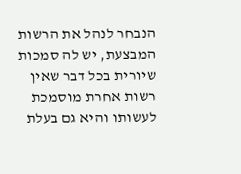הנבחר לנהל את הרשות המבצעת, יש לה סמכות שיורית בכל דבר שאין רשות אחרת מוסמכת לעשותו והיא גם בעלת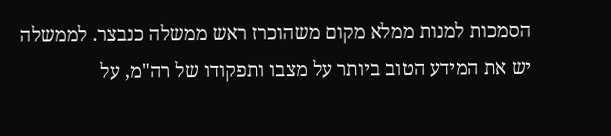הסמכות למנות ממלא מקום משהוכרז ראש ממשלה כנבצר. לממשלה יש את המידע הטוב ביותר על מצבו ותפקודו של רה"מ, על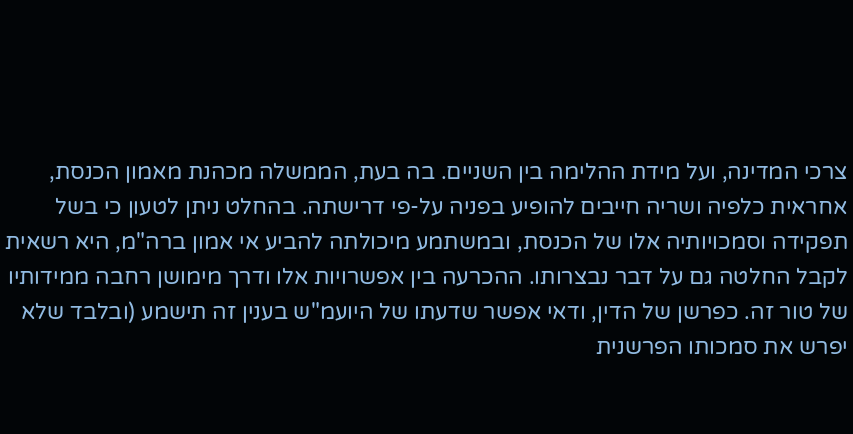צרכי המדינה, ועל מידת ההלימה בין השניים. בה בעת, הממשלה מכהנת מאמון הכנסת, אחראית כלפיה ושריה חייבים להופיע בפניה על-פי דרישתה. בהחלט ניתן לטעון כי בשל תפקידה וסמכויותיה אלו של הכנסת, ובמשתמע מיכולתה להביע אי אמון ברה"מ, היא רשאית לקבל החלטה גם על דבר נבצרותו. ההכרעה בין אפשרויות אלו ודרך מימושן רחבה ממידותיו של טור זה. כפרשן של הדין, ודאי אפשר שדעתו של היועמ"ש בענין זה תישמע (ובלבד שלא יפרש את סמכותו הפרשנית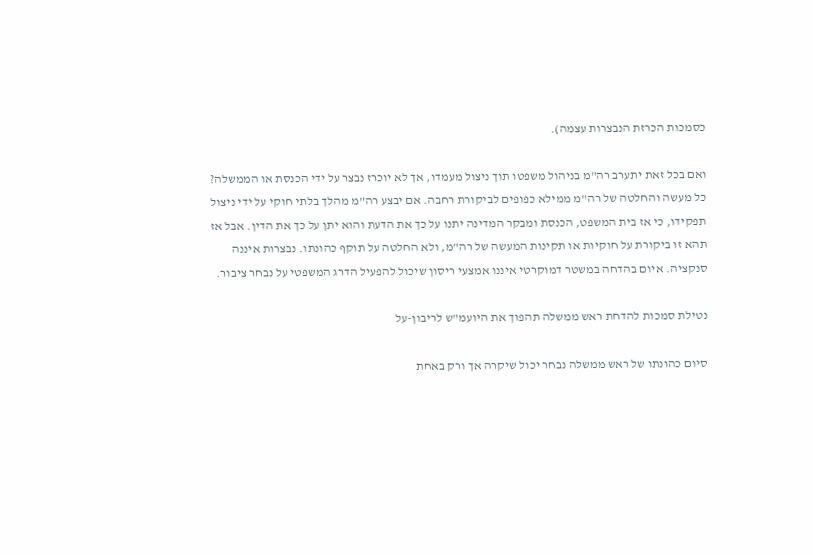כסמכות הכרזת הנבצרות עצמה).

ואם בכל זאת יתערב רה"מ בניהול משפטו תוך ניצול מעמדו, אך לא יוכרז נבצר על ידי הכנסת או הממשלה? כל מעשה והחלטה של רה"מ ממילא כפופים לביקורת רחבה. אם יבצע רה"מ מהלך בלתי חוקי על ידי ניצול תפקידו, כי אז בית המשפט, הכנסת ומבקר המדינה יתנו על כך את הדעת והוא יתן על כך את הדין. אבל אז תהא זו ביקורת על חוקיות או תקינות המעשה של רה"מ, ולא החלטה על תוקף כהונתו. נבצרות איננה סנקציה. איום בהדחה במשטר דמוקרטי איננו אמצעי ריסון שיכול להפעיל הדרג המשפטי על נבחר ציבור.

נטילת סמכות להדחת ראש ממשלה תהפוך את היועמ"ש לריבון-על

סיום כהונתו של ראש ממשלה נבחר יכול שיקרה אך ורק באחת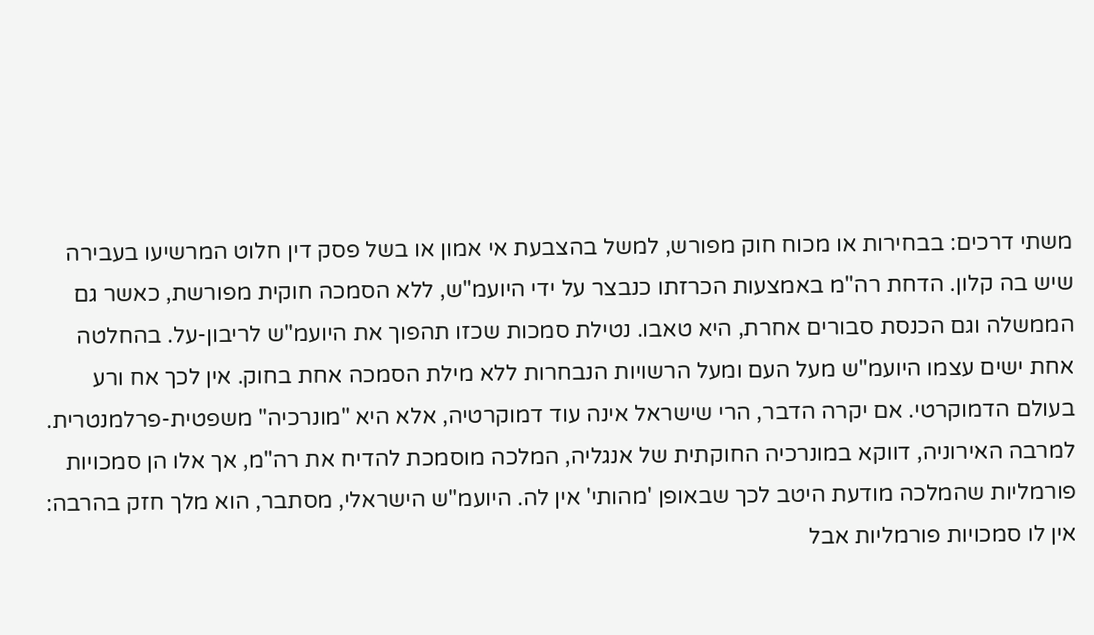משתי דרכים: בבחירות או מכוח חוק מפורש, למשל בהצבעת אי אמון או בשל פסק דין חלוט המרשיעו בעבירה שיש בה קלון. הדחת רה"מ באמצעות הכרזתו כנבצר על ידי היועמ"ש, ללא הסמכה חוקית מפורשת, כאשר גם הממשלה וגם הכנסת סבורים אחרת, היא טאבו. נטילת סמכות שכזו תהפוך את היועמ"ש לריבון-על. בהחלטה אחת ישים עצמו היועמ"ש מעל העם ומעל הרשויות הנבחרות ללא מילת הסמכה אחת בחוק. אין לכך אח ורע בעולם הדמוקרטי. אם יקרה הדבר, הרי שישראל אינה עוד דמוקרטיה, אלא היא "מונרכיה" משפטית-פרלמנטרית. למרבה האירוניה, דווקא במונרכיה החוקתית של אנגליה, המלכה מוסמכת להדיח את רה"מ, אך אלו הן סמכויות פורמליות שהמלכה מודעת היטב לכך שבאופן 'מהותי' אין לה. היועמ"ש הישראלי, מסתבר, הוא מלך חזק בהרבה: אין לו סמכויות פורמליות אבל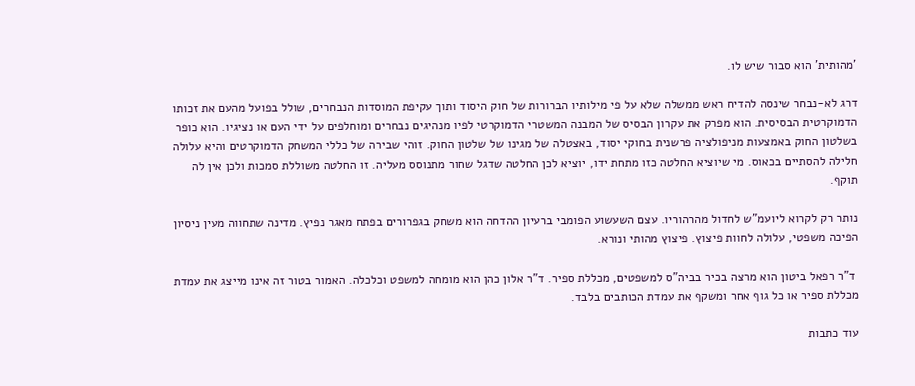'מהותית' הוא סבור שיש לו.

דרג לא-נבחר שינסה להדיח ראש ממשלה שלא על פי מילותיו הברורות של חוק היסוד ותוך עקיפת המוסדות הנבחרים, שולל בפועל מהעם את זכותו הדמוקרטית הבסיסית. הוא מפרק את עקרון הבסיס של המבנה המשטרי הדמוקרטי לפיו מנהיגים נבחרים ומוחלפים על ידי העם או נציגיו. הוא כופר בשלטון החוק באמצעות מניפולציה פרשנית בחוקי יסוד, באצטלה של מגינו של שלטון החוק. זוהי שבירה של כללי המשחק הדמוקרטים והיא עלולה חלילה להסתיים בכאוס. מי שיוציא החלטה כזו מתחת ידו, יוציא לכן החלטה שדגל שחור מתנוסס מעליה. זו החלטה משוללת סמכות ולכן אין לה תוקף.

נותר רק לקרוא ליועמ"ש לחדול מהרהוריו. עצם השעשוע הפומבי ברעיון ההדחה הוא משחק בגפרורים בפתח מאגר נפיץ. מדינה שתחווה מעין ניסיון הפיכה משפטי, עלולה לחוות פיצוץ. פיצוץ מהותי ונורא.

 ד"ר רפאל ביטון הוא מרצה בכיר בביה"ס למשפטים, מכללת ספיר. ד"ר אלון כהן הוא מומחה למשפט וכלכלה. האמור בטור זה אינו מייצג את עמדת מכללת ספיר או כל גוף אחר ומשקף את עמדת הכותבים בלבד.

עוד כתבות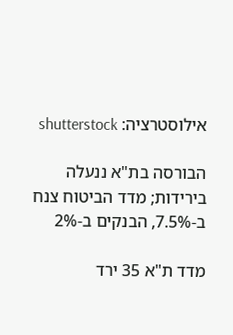אילוסטרציה: shutterstock

הבורסה בת"א ננעלה בירידות; מדד הביטוח צנח ב-7.5%, הבנקים ב-2%

מדד ת"א 35 ירד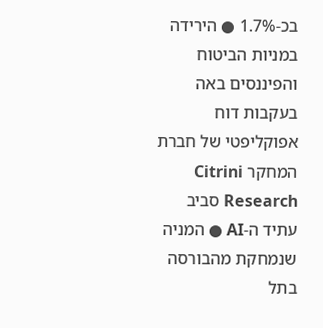בכ-1.7% ● הירידה במניות הביטוח והפיננסים באה בעקבות דוח אפוקליפטי של חברת המחקר Citrini Research סביב עתיד ה-AI ● המניה שנמחקת מהבורסה בתל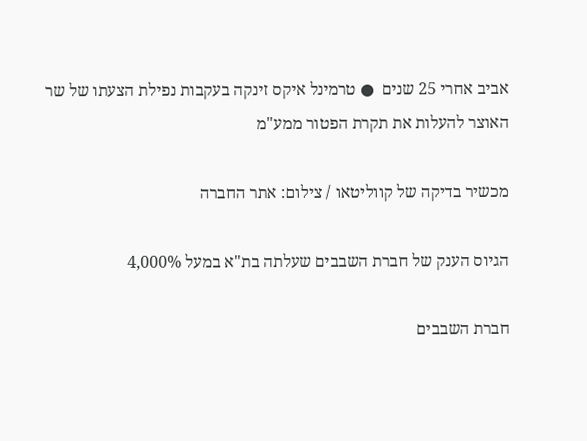אביב אחרי 25 שנים  ● טרמינל איקס זינקה בעקבות נפילת הצעתו של שר האוצר להעלות את תקרת הפטור ממע"מ

מכשיר בדיקה של קווליטאו / צילום: אתר החברה

הגיוס הענק של חברת השבבים שעלתה בת"א במעל 4,000%

חברת השבבים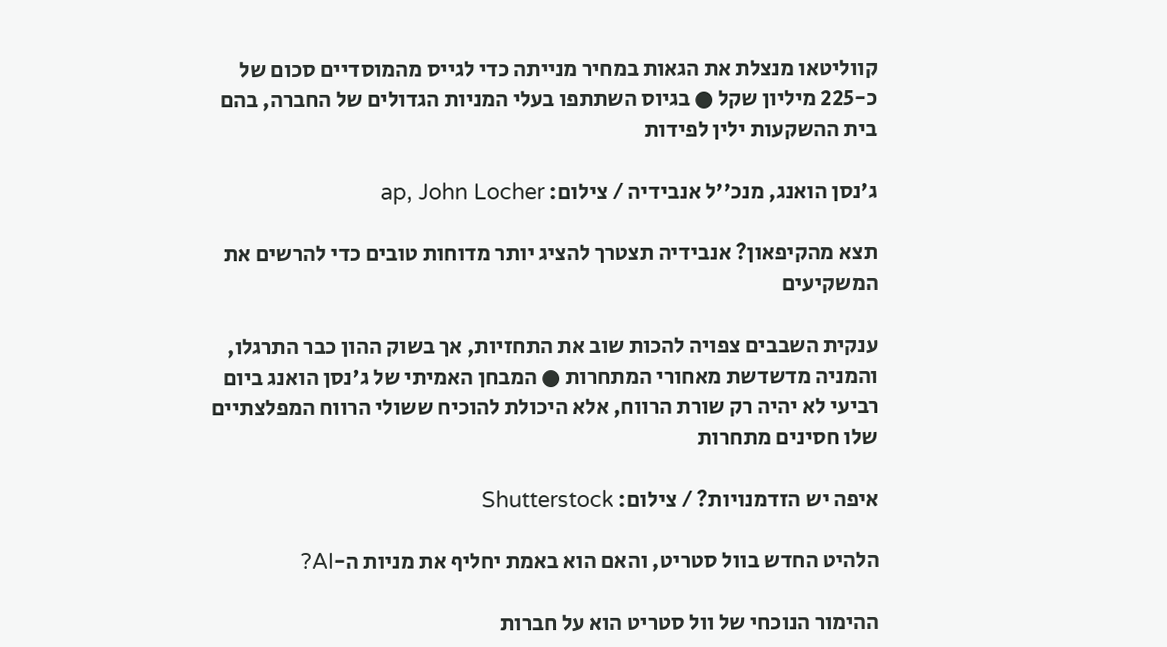קווליטאו מנצלת את הגאות במחיר מנייתה כדי לגייס מהמוסדיים סכום של כ-225 מיליון שקל ● בגיוס השתתפו בעלי המניות הגדולים של החברה, בהם בית ההשקעות ילין לפידות

ג'נסן הואנג, מנכ''ל אנבידיה / צילום: ap, John Locher

תצא מהקיפאון? אנבידיה תצטרך להציג יותר מדוחות טובים כדי להרשים את המשקיעים

ענקית השבבים צפויה להכות שוב את התחזיות, אך בשוק ההון כבר התרגלו, והמניה מדשדשת מאחורי המתחרות ● המבחן האמיתי של ג'נסן הואנג ביום רביעי לא יהיה רק שורת הרווח, אלא היכולת להוכיח ששולי הרווח המפלצתיים שלו חסינים מתחרות

איפה יש הזדמנויות? / צילום: Shutterstock

הלהיט החדש בוול סטריט, והאם הוא באמת יחליף את מניות ה-AI?

ההימור הנוכחי של וול סטריט הוא על חברות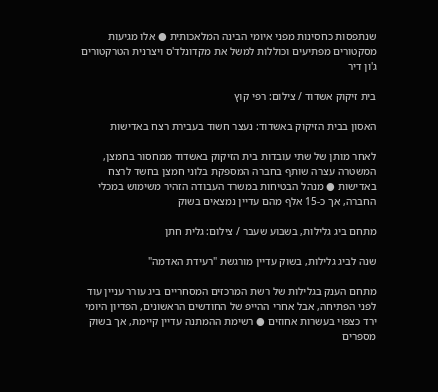שנתפסות כחסינות מפני איומי הבינה המלאכותית ● אלו מגיעות מסקטורים מפתיעים וכוללות למשל את מקדונלד'ס ויצרנית הטרקטורים ג'ון דיר

בית זיקוק אשדוד / צילום: רפי קוץ

האסון בבית הזיקוק באשדוד: נעצר חשוד בעבירת רצח באדישות

לאחר מותן של שתי עובדות בית הזיקוק באשדוד ממחסור בחמצן, המשטרה עצרה שותף בחברה המספקת בלוני חמצן בחשד לרצח באדישות ● מנהל הבטיחות במשרד העבודה הזהיר משימוש במכלי החברה, אך כ-15 אלף מהם עדיין נמצאים בשוק

מתחם ביג גלילות, בשבוע שעבר / צילום: גלית חתן

שנה לביג גלילות, בשוק עדיין מורגשת "רעידת האדמה"

מתחם הענק בגלילות של רשת המרכזים המסחריים ביג עורר עניין עוד לפני הפתיחה, אבל אחרי ההייפ של החודשים הראשונים, הפדיון היומי ירד כצפוי בעשרות אחוזים ● רשימת ההמתנה עדיין קיימת, אך בשוק מספרים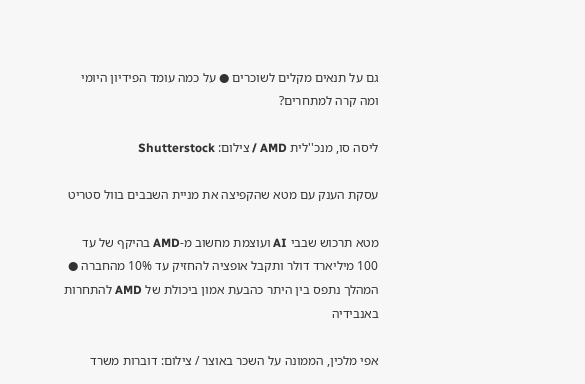גם על תנאים מקלים לשוכרים ● על כמה עומד הפידיון היומי ומה קרה למתחרים?

ליסה סו, מנכ''לית AMD / צילום: Shutterstock

עסקת הענק עם מטא שהקפיצה את מניית השבבים בוול סטריט

מטא תרכוש שבבי AI ועוצמת מחשוב מ-AMD בהיקף של עד 100 מיליארד דולר ותקבל אופציה להחזיק עד 10% מהחברה ● המהלך נתפס בין היתר כהבעת אמון ביכולת של AMD להתחרות באנבידיה

אפי מלכין, הממונה על השכר באוצר / צילום: דוברות משרד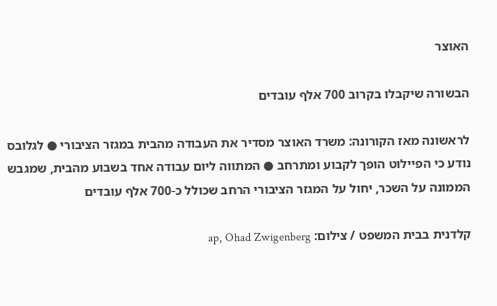האוצר

הבשורה שיקבלו בקרוב 700 אלף עובדים

לראשונה מאז הקורונה: משרד האוצר מסדיר את העבודה מהבית במגזר הציבורי ● לגלובס נודע כי הפיילוט הופך לקבוע ומתרחב ● המתווה ליום עבודה אחד בשבוע מהבית, שמגבש הממונה על השכר, יחול על המגזר הציבורי הרחב שכולל כ-700 אלף עובדים

קלדנית בבית המשפט / צילום: ap, Ohad Zwigenberg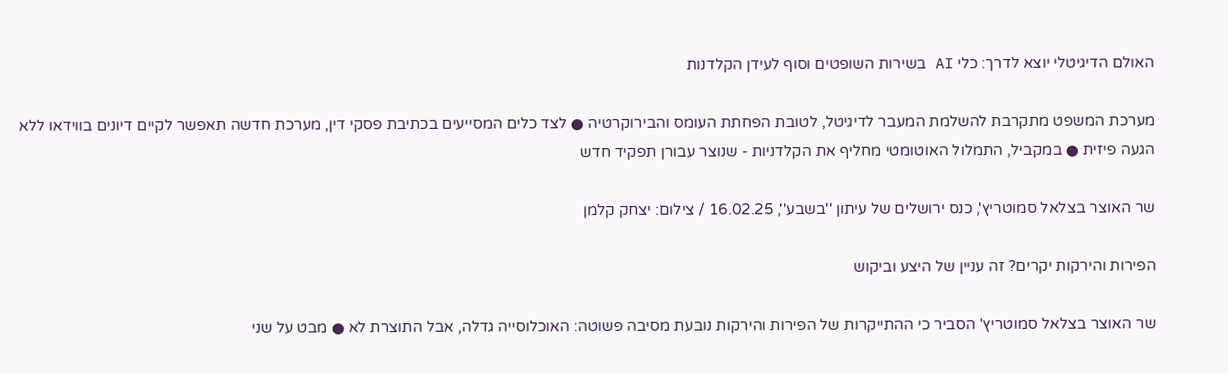האולם הדיגיטלי יוצא לדרך: כלי AI בשירות השופטים וסוף לעידן הקלדנות

מערכת המשפט מתקרבת להשלמת המעבר לדיגיטל, לטובת הפחתת העומס והבירוקרטיה ● לצד כלים המסייעים בכתיבת פסקי דין, מערכת חדשה תאפשר לקיים דיונים בווידאו ללא הגעה פיזית ● במקביל, התמלול האוטומטי מחליף את הקלדניות - שנוצר עבורן תפקיד חדש

שר האוצר בצלאל סמוטריץ', כנס ירושלים של עיתון ''בשבע'', 16.02.25 / צילום: יצחק קלמן

הפירות והירקות יקרים? זה עניין של היצע וביקוש

שר האוצר בצלאל סמוטריץ' הסביר כי ההתייקרות של הפירות והירקות נובעת מסיבה פשוטה: האוכלוסייה גדלה, אבל התוצרת לא ● מבט על שני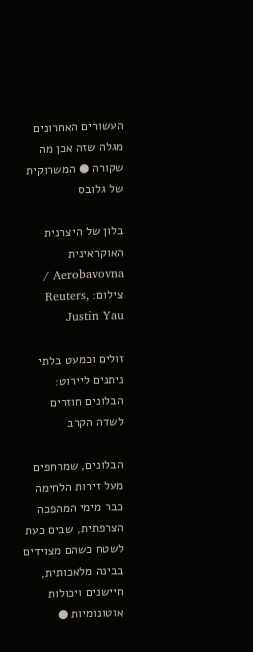העשורים האחרונים מגלה שזה אכן מה שקורה ● המשרוקית של גלובס

בלון של היצרנית האוקראינית Aerobavovna / צילום: Reuters, Justin Yau

זולים וכמעט בלתי ניתנים ליירוט: הבלונים חוזרים לשדה הקרב

הבלונים, שמרחפים מעל זירות הלחימה כבר מימי המהפכה הצרפתית, שבים כעת לשטח כשהם מצוידים בבינה מלאכותית, חיישנים ויכולות אוטונומיות ●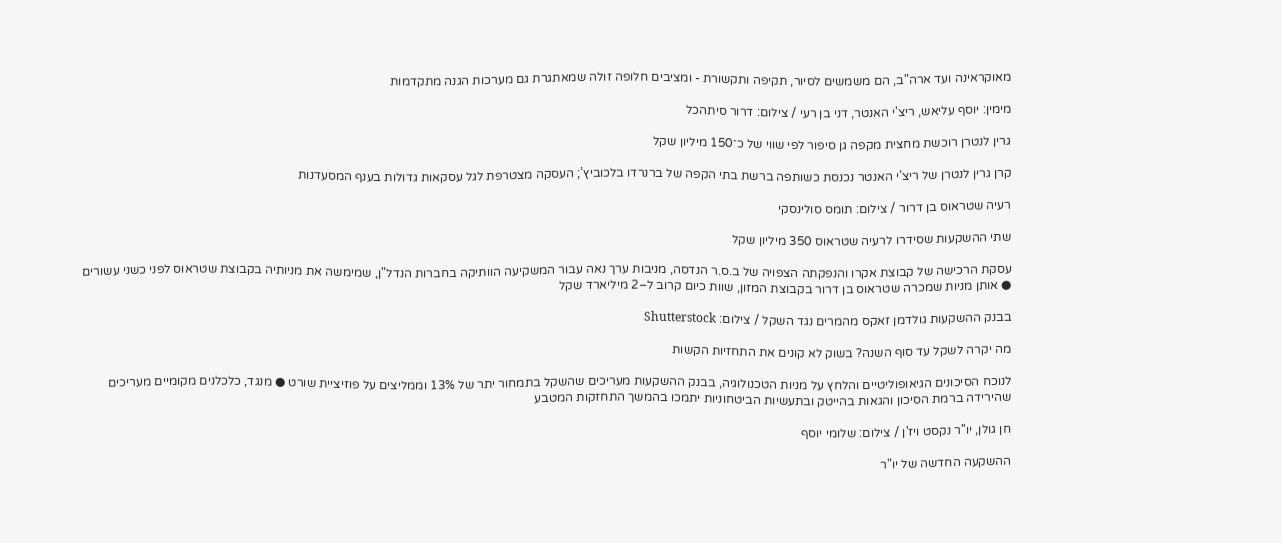מאוקראינה ועד ארה"ב, הם משמשים לסיור, תקיפה ותקשורת - ומציבים חלופה זולה שמאתגרת גם מערכות הגנה מתקדמות

מימין: יוסף עליאש, ריצ'י האנטר, דני בן רעי / צילום: דרור סיתהכל

גרין לנטרן רוכשת מחצית מקפה גן סיפור לפי שווי של כ־150 מיליון שקל

קרן גרין לנטרן של ריצ’י האנטר נכנסת כשותפה ברשת בתי הקפה של ברנרדו בלכוביץ’; העסקה מצטרפת לגל עסקאות גדולות בענף המסעדנות

רעיה שטראוס בן דרור / צילום: תומס סולינסקי

שתי ההשקעות שסידרו לרעיה שטראוס 350 מיליון שקל

עסקת הרכישה של קבוצת אקרו והנפקתה הצפויה של ב.ס.ר הנדסה, מניבות ערך נאה עבור המשקיעה הוותיקה בחברות הנדל"ן, שמימשה את מניותיה בקבוצת שטראוס לפני כשני עשורים ● אותן מניות שמכרה שטראוס בן דרור בקבוצת המזון, שוות כיום קרוב ל–2 מיליארד שקל

בבנק ההשקעות גולדמן זאקס מהמרים נגד השקל / צילום: Shutterstock

מה יקרה לשקל עד סוף השנה? בשוק לא קונים את התחזיות הקשות

לנוכח הסיכונים הגיאופוליטיים והלחץ על מניות הטכנולוגיה, בבנק ההשקעות מעריכים שהשקל בתמחור יתר של 13% וממליצים על פוזיציית שורט ● מנגד, כלכלנים מקומיים מעריכים שהירידה ברמת הסיכון והגאות בהייטק ובתעשיות הביטחוניות יתמכו בהמשך התחזקות המטבע

חן גולן, יו''ר נקסט ויז'ן / צילום: שלומי יוסף

ההשקעה החדשה של יו"ר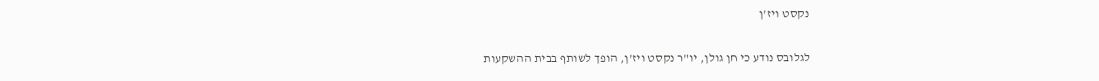נקסט ויז'ן

לגלובס נודע כי חן גולן, יו"ר נקסט ויז'ן, הופך לשותף בבית ההשקעות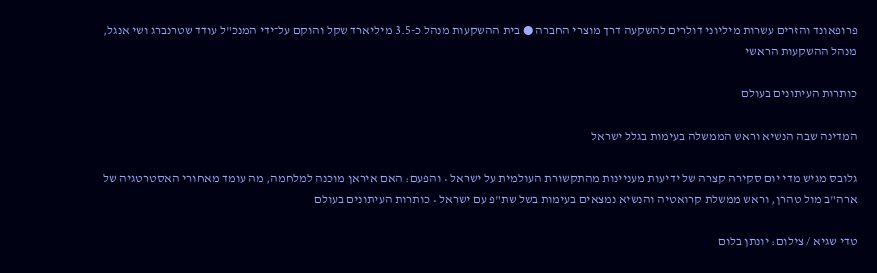פרופאונד והזרים עשרות מיליוני דולרים להשקעה דרך מוצרי החברה ● בית ההשקעות מנהל כ-3.5 מיליארד שקל והוקם על־ידי המנכ"ל עודד שטרנברג ושי אנגל, מנהל ההשקעות הראשי

כותרות העיתונים בעולם

המדינה שבה הנשיא וראש הממשלה בעימות בגלל ישראל

גלובס מגיש מדי יום סקירה קצרה של ידיעות מעניינות מהתקשורת העולמית על ישראל • והפעם: האם איראן מוכנה למלחמה, מה עומד מאחורי האסטרטגיה של ארה"ב מול טהרן, וראש ממשלת קרואטיה והנשיא נמצאים בעימות בשל שת"פ עם ישראל • כותרות העיתונים בעולם

טדי שגיא / צילום: יונתן בלום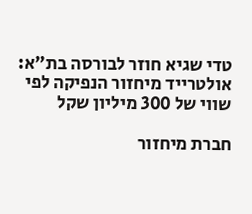טדי שגיא חוזר לבורסה בת"א: אולטרייד מיחזור הנפיקה לפי שווי של 300 מיליון שקל

חברת מיחזור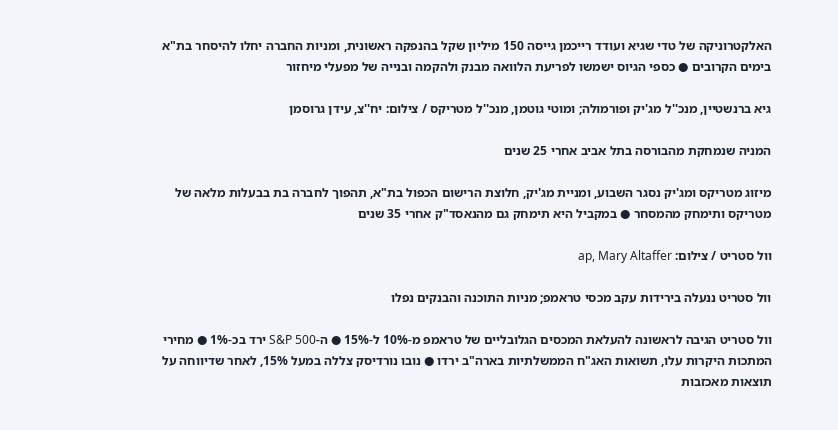האלקטרוניקה של טדי שגיא ועודד רייכמן גייסה 150 מיליון שקל בהנפקה ראשונית, ומניות החברה יחלו להיסחר בת"א בימים הקרובים ● כספי הגיוס ישמשו לפריעת הלוואה מבנק ולהקמה ובנייה של מפעלי מיחזור

גיא ברנשטיין, מנכ''ל מג'יק ופורמולה; ומוטי גוטמן, מנכ''ל מטריקס / צילום: יח''צ, עידן גרוסמן

המניה שנמחקת מהבורסה בתל אביב אחרי 25 שנים

מיזוג מטריקס ומג'יק נסגר השבוע, ומניית מג'יק, חלוצת הרישום הכפול בת"א, תהפוך לחברה בת בבעלות מלאה של מטריקס ותימחק מהמסחר ● במקביל היא תימחק גם מהנאסד"ק אחרי 35 שנים

וול סטריט / צילום: ap, Mary Altaffer

וול סטריט ננעלה בירידות עקב מכסי טראמפ; מניות התוכנה והבנקים נפלו

וול סטריט הגיבה לראשונה להעלאת המכסים הגלובליים של טראמפ מ-10% ל-15% ● ה-S&P 500 ירד בכ-1% ● מחירי המתכות היקרות עלו, תשואות האג"ח הממשלתיות בארה"ב ירדו ● נובו נורדיסק צללה במעל 15%, לאחר שדיווחה על תוצאות מאכזבות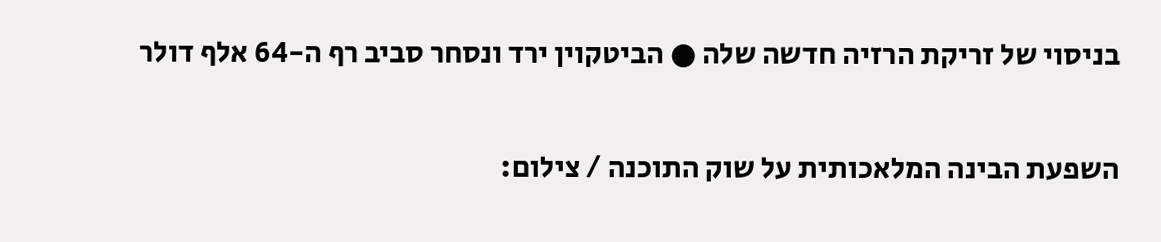בניסוי של זריקת הרזיה חדשה שלה ● הביטקוין ירד ונסחר סביב רף ה-64 אלף דולר

השפעת הבינה המלאכותית על שוק התוכנה / צילום: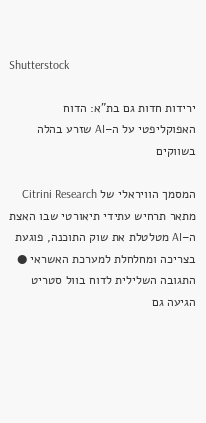Shutterstock

ירידות חדות גם בת"א: הדוח האפוקליפטי על ה–AI שזרע בהלה בשווקים

המסמך הוויראלי של Citrini Research מתאר תרחיש עתידי תיאורטי שבו האצת ה–AI מטלטלת את שוק התוכנה, פוגעת בצריכה ומחלחלת למערכת האשראי ● התגובה השלילית לדוח בוול סטריט הגיעה גם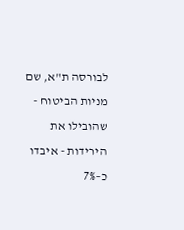לבורסה ת"א, שם מניות הביטוח - שהובילו את הירידות - איבדו כ–7%